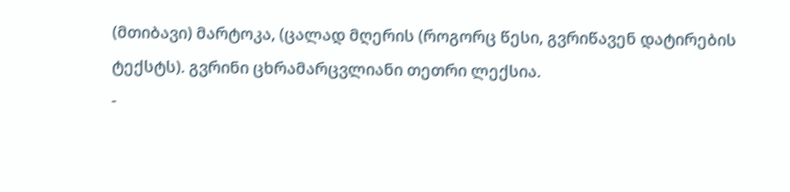(მთიბავი) მარტოკა, (ცალად მღერის (როგორც წესი, გვრიწავენ დატირების ტექსტს). გვრინი ცხრამარცვლიანი თეთრი ლექსია.
-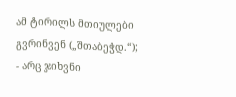ამ ტირილს მთიულები გვრინვენ („შთაბეჭდ.“);
- არც ჯიხვნი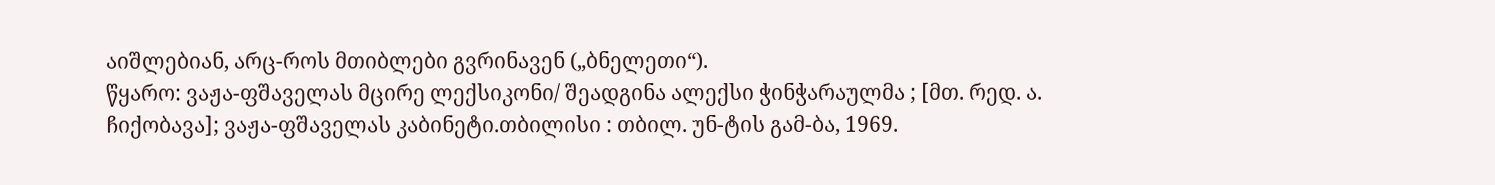აიშლებიან, არც-როს მთიბლები გვრინავენ („ბნელეთი“).
წყარო: ვაჟა-ფშაველას მცირე ლექსიკონი/ შეადგინა ალექსი ჭინჭარაულმა ; [მთ. რედ. ა. ჩიქობავა]; ვაჟა-ფშაველას კაბინეტი.თბილისი : თბილ. უნ-ტის გამ-ბა, 1969.